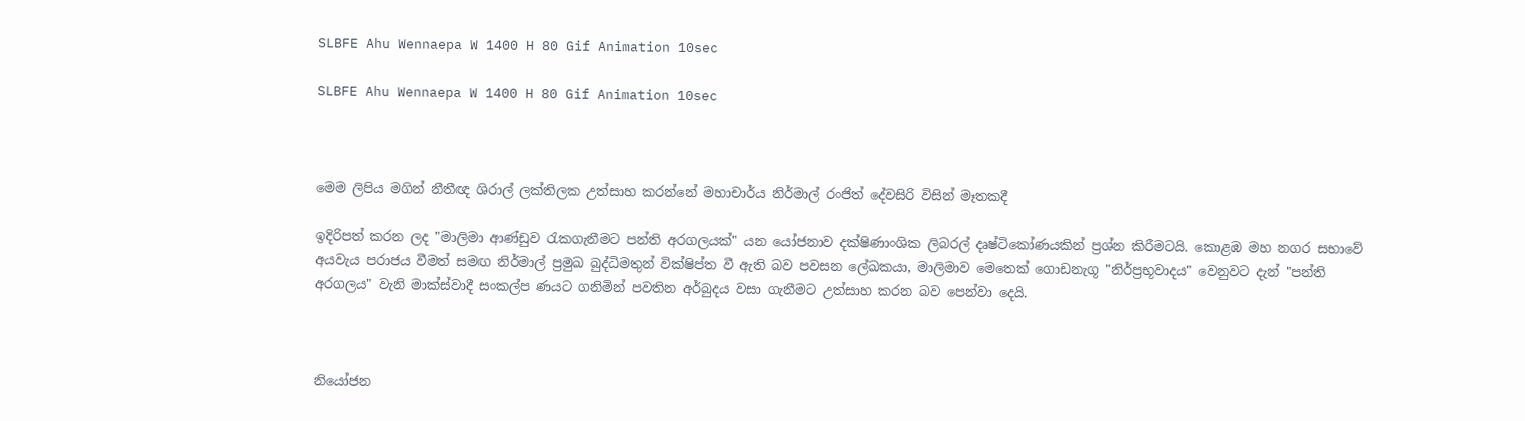SLBFE Ahu Wennaepa W 1400 H 80 Gif Animation 10sec

SLBFE Ahu Wennaepa W 1400 H 80 Gif Animation 10sec



මෙම ලිපිය මගින් නීතීඥ ශිරාල් ලක්තිලක උත්සාහ කරන්නේ මහාචාර්ය නිර්මාල් රංජිත් දේවසිරි විසින් මෑතකදී

ඉදිරිපත් කරන ලද "මාලිමා ආණ්ඩුව රැකගැනීමට පන්ති අරගලයක්" යන යෝජනාව දක්ෂිණාංශික ලිබරල් දෘෂ්ටිකෝණයකින් ප්‍රශ්න කිරීමටයි. කොළඹ මහ නගර සභාවේ අයවැය පරාජය වීමත් සමඟ නිර්මාල් ප්‍රමුඛ බුද්ධිමතුන් වික්ෂිප්ත වී ඇති බව පවසන ලේඛකයා, මාලිමාව මෙතෙක් ගොඩනැගූ "නිර්ප්‍රභූවාදය" වෙනුවට දැන් "පන්ති අරගලය" වැනි මාක්ස්වාදී සංකල්ප ණයට ගනිමින් පවතින අර්බුදය වසා ගැනීමට උත්සාහ කරන බව පෙන්වා දෙයි.



නියෝජන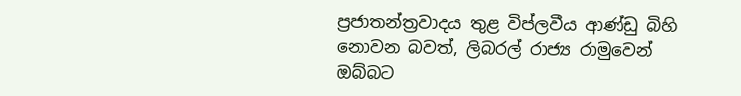ප්‍රජාතන්ත්‍රවාදය තුළ විප්ලවීය ආණ්ඩු බිහි නොවන බවත්, ලිබරල් රාජ්‍ය රාමුවෙන් ඔබ්බට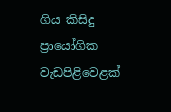ගිය කිසිදු ප්‍රායෝගික වැඩපිළිවෙළක්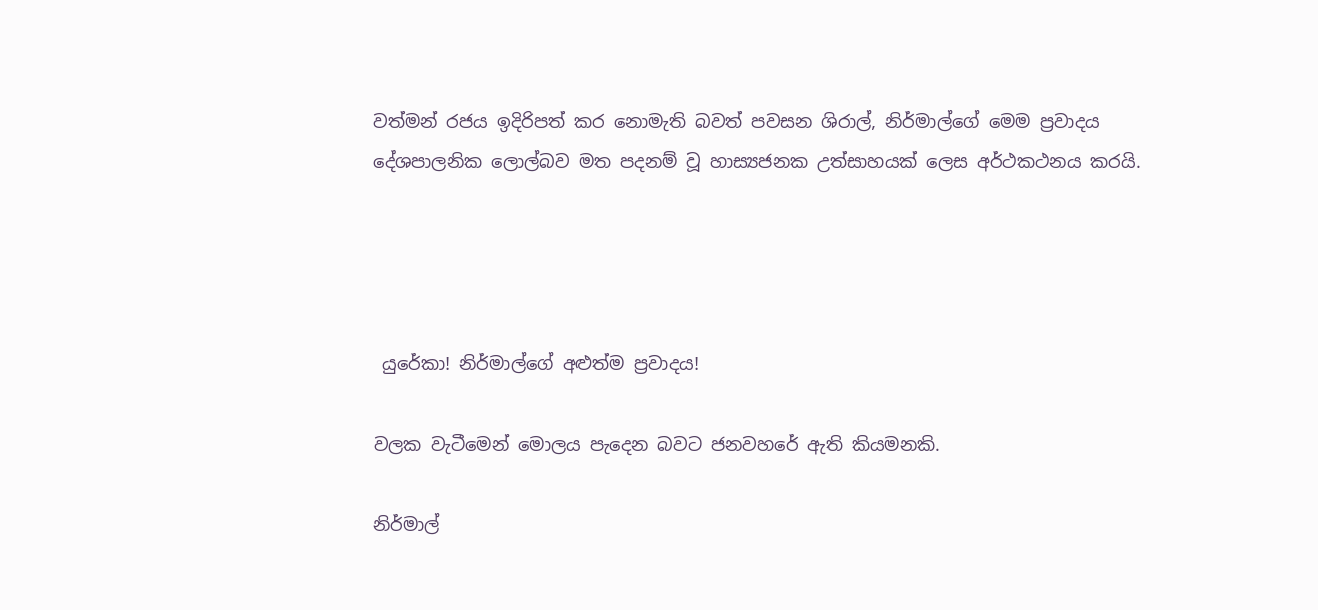වත්මන් රජය ඉදිරිපත් කර නොමැති බවත් පවසන ශිරාල්, නිර්මාල්ගේ මෙම ප්‍රවාදය දේශපාලනික ලොල්බව මත පදනම් වූ හාස්‍යජනක උත්සාහයක් ලෙස අර්ථකථනය කරයි.




 යුරේකා! නිර්මාල්ගේ අළුත්ම ප්‍රවාදය!

වලක වැටීමෙන් මොලය පැදෙන බවට ජනවහරේ ඇති කියමනකි.

නිර්මාල්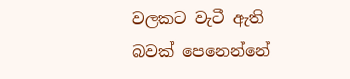වලකට වැටී ඇති බවක් පෙනෙන්නේ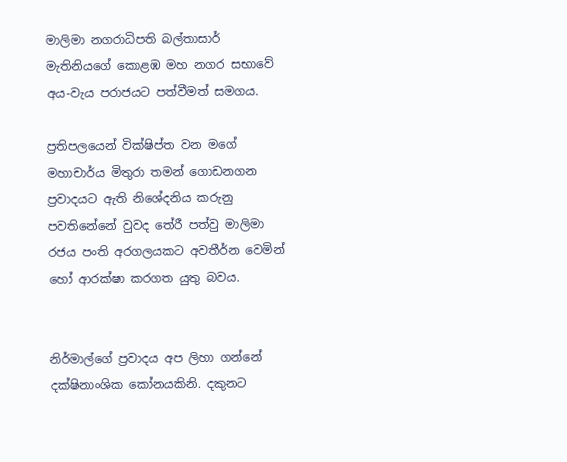මාලිමා නගරාධිපති බල්තාසාර් මැතිනියගේ කොළඹ මහ නගර සභාවේ අය-වැය පරාජයට පත්වීමත් සමගය.

ප්‍රතිපලයෙන් වික්ෂිප්ත වන මගේ මහාචාර්ය මිතුරා තමන් ගොඩනගන ප්‍රවාදයට ඇති නිශේදනිය කරුනු පවතිනේනේ වුවද තේරී පත්වු මාලිමා රජය පංති අරගලයකට අවතීර්න වෙමින් හෝ ආරක්ෂා කරගත යුතු බවය.


නිර්මාල්ගේ ප්‍රවාදය අප ලිහා ගන්නේ දක්ෂිනාංශික කෝනයකිනි. දකුනට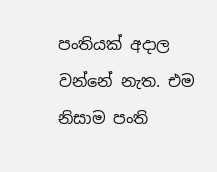පංතියක් අදාල වන්නේ නැත. එම නිසාම පංති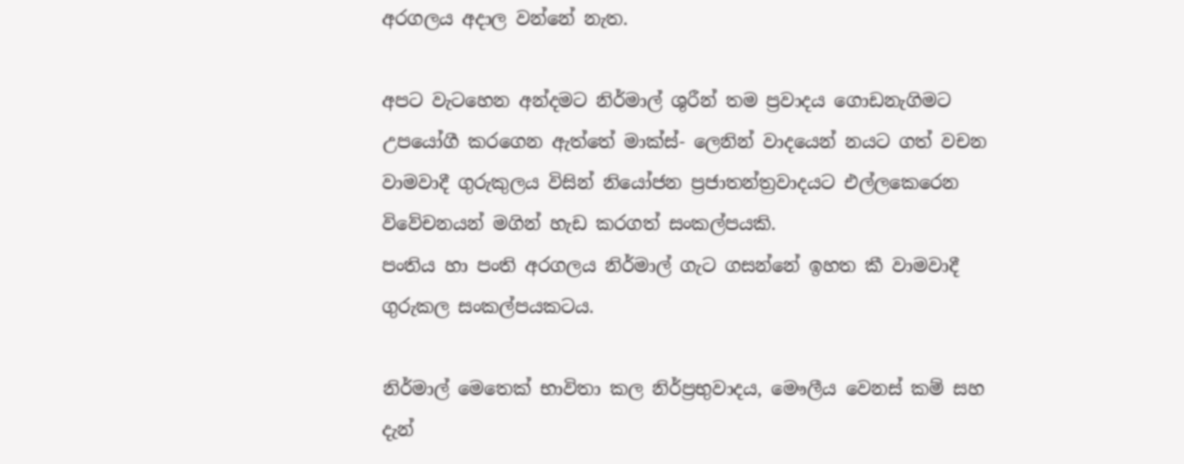අරගලය අදාල වන්නේ නැත.

අපට වැටහෙන අන්දමට නිර්මාල් ශුරීන් තම ප්‍රවාදය ගොඩනැගිමට උපයෝගී කරගෙන ඇත්තේ මාක්ස්- ලෙනින් වාදයෙන් නයට ගත් වචන වාමවාදී ගුරුකුලය විසින් නියෝජන ප්‍රජාතන්ත්‍රවාදයට එල්ලකෙරෙන විවේචනයන් මගින් හැඩ කරගත් සංකල්පයකි.
පංතිය හා පංති අරගලය නිර්මාල් ගැට ගසන්නේ ඉහත කී වාමවාදී ගුරුකල සංකල්පයකටය.

නිර්මාල් මෙතෙක් භාවිතා කල නිර්ප්‍රභුවාදය, මෞලීය වෙනස් කම් සහ දැන්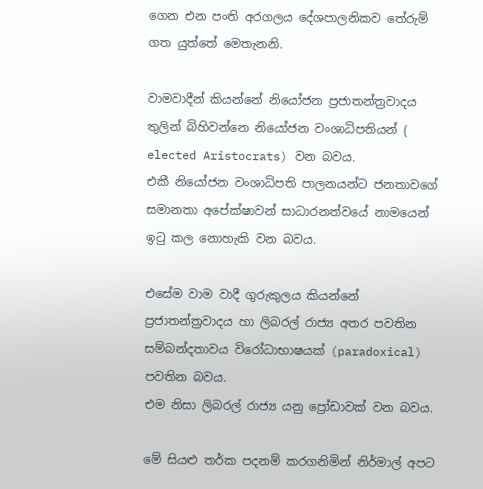ගෙන එන පංති අරගලය දේශපාලනිකව තේරුම් ගත යුත්තේ මෙතැනනි.

වාමවාදීන් කියන්නේ නියෝජන ප්‍රජාතන්ත්‍රවාදය තුලින් බිහිවන්නෙ නියෝජන වංශාධිපතියන් ( elected Aristocrats) වන බවය.
එකී නියෝජන වංශාධිපති පාලනයන්ට ජනතාවගේ සමානතා අපේක්ෂාවන් සාධාරනත්වයේ නාමයෙන් ඉටු කල නොහැකි වන බවය.

එසේම වාම වාදී ගුරුකුලය කියන්නේ ප්‍රජාතන්ත්‍රවාදය හා ලිබරල් රාජ්‍ය අතර පවතින සම්බන්දතාවය විරෝධාභාෂයක් (paradoxical) පවතින බවය.
එම නිසා ලිබරල් රාජ්‍ය යනු ප්‍රෝඩාවක් වන බවය.

මේ සියළු තර්ක පදනම් කරගනිමින් නිර්මාල් අපට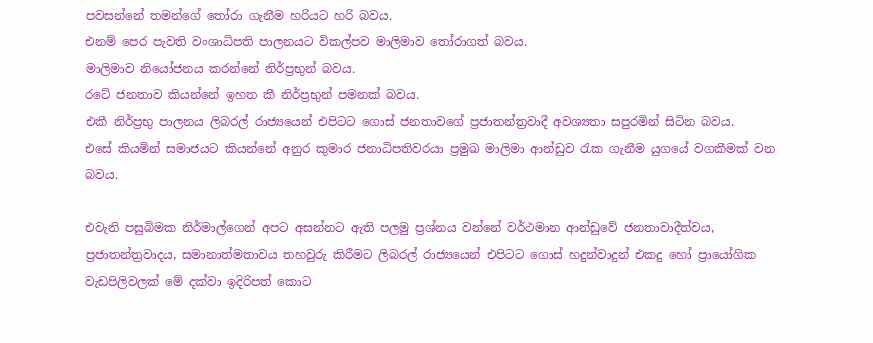පවසන්නේ තමන්ගේ තෝරා ගැනීම හරියට හරි බවය.
එනම් පෙර පැවති වංශාධිපති පාලනයට විකල්පව මාලිමාව තෝරාගත් බවය.
මාලිමාව නියෝජනය කරන්නේ නිර්ප්‍රභුන් බවය.
රටේ ජනතාව කියන්නේ ඉහත කී නිර්ප්‍රභුන් පමනක් බවය.
එකී නිර්ප්‍රභු පාලනය ලිබරල් රාජ්‍යයෙන් එපිටට ගොස් ජනතාවගේ ප්‍රජාතන්ත්‍රවාදී අවශ්‍යතා සපුරමින් සිටින බවය.
එසේ කියමින් සමාජයට කියන්නේ අනුර කුමාර ජනාධිපතිවරයා ප්‍රමුඛ මාලිමා ආන්ඩුව රැක ගැනීම යුගයේ වගකීමක් වන බවය.

එවැනි පසුබිමක නිර්මාල්ගෙන් අපට අසන්නට ඇති පලමු ප්‍රශ්නය වන්නේ වර්ථමාන ආන්ඩුවේ ජනතාවාදීත්වය, ප්‍රජාතන්ත්‍රවාදය, සමානාත්මතාවය තහවුරු කිරීමට ලිබරල් රාජ්‍යයෙන් එපිටට ගොස් හදුන්වාදුන් එකදු හෝ ප්‍රායෝගික වැඩපිලිවලක් මේ දක්වා ඉදිරිපත් කොට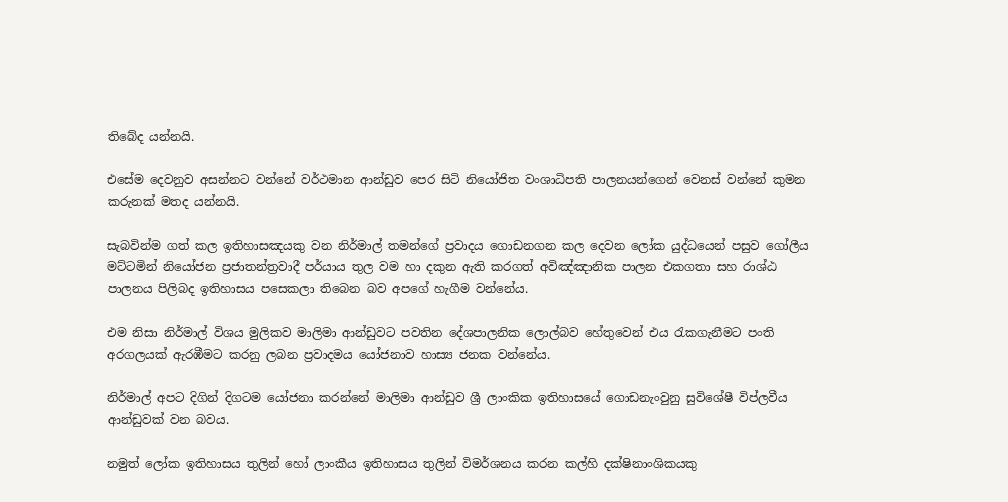තිබේද යන්නයි.

එසේම දෙවනුව අසන්නට වන්නේ වර්ථමාන ආන්ඩුව පෙර සිටි නියෝජිත වංශාධිපති පාලනයන්ගෙන් වෙනස් වන්නේ කුමන කරුනක් මතද යන්නයි.

සැබවින්ම ගත් කල ඉතිහාසඤයකු වන නිර්මාල් තමන්ගේ ප්‍රවාදය ගොඩනගන කල දෙවන ලෝක යුද්ධයෙන් පසුව ගෝලීය මට්ටමින් නියෝජන ප්‍රජාතන්ත්‍රවාදී පර්යාය තුල වම හා දකුන ඇති කරගත් අවිඤ්ඤානික පාලන එකගතා සහ රාශ්ඨ පාලනය පිලිබද ඉතිහාසය පසෙකලා තිබෙන බව අපගේ හැගීම වන්නේය.

එම නිසා නිර්මාල් විශය මුලිකව මාලිමා ආන්ඩුවට පවතින දේශපාලනික ලොල්බව හේතුවෙන් එය රැකගැනීමට පංති අරගලයක් ඇරඹීමට කරනු ලබන ප්‍රවාදමය යෝජනාව හාස්‍ය ජනක වන්නේය.

නිර්මාල් අපට දිගින් දිගටම යෝජනා කරන්නේ මාලිමා ආන්ඩුව ශ්‍රී ලාංකික ඉතිහාසයේ ගොඩනැංවුනු සුවිශේෂී විප්ලවීය ආන්ඩුවක් වන බවය.

නමුත් ලෝක ඉතිහාසය තුලින් හෝ ලාංකීය ඉතිහාසය තුලින් විමර්ශනය කරන කල්හි දක්ෂිනාංශිකයකු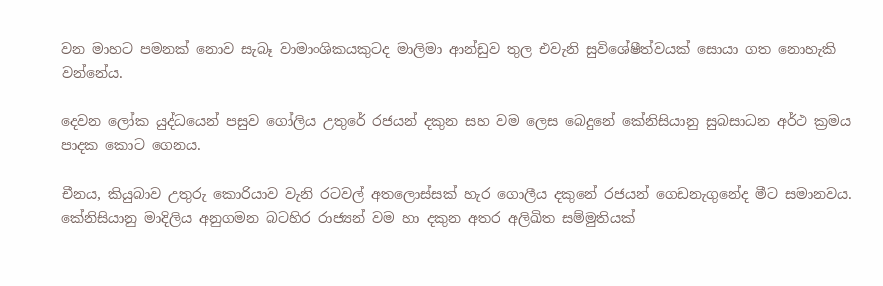වන මාහට පමනක් නොව සැබෑ වාමාංශිකයකුටද මාලිමා ආන්ඩුව තුල එවැනි සුවිශේෂීත්වයක් සොයා ගත නොහැකි වන්නේය.

දෙවන ලෝක යුද්ධයෙන් පසුව ගෝලිය උතුරේ රජයන් දකුන සහ වම ලෙස බෙදුනේ කේනිසියානු සුබසාධන අර්ථ ක්‍රමය පාදක කොට ගෙනය.

චීනය, කියුබාව උතුරු කොරියාව වැනි රටවල් අතලොස්සක් හැර ගොලීය දකුනේ රජයන් ගෙඩනැගුනේද මීට සමානවය.
කේනිසියානු මාදිලිය අනුගමන බටහිර රාජ්‍යන් වම හා දකුන අතර අලිඛිත සම්මුතියක්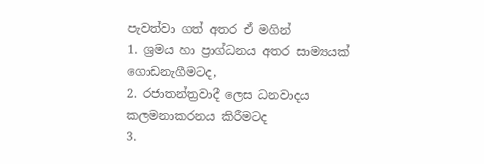පැවත්වා ගත් අතර ඒ මගින්
1. ශ්‍රමය හා ප්‍රාග්ධනය අතර සාම්‍යයක් ගොඩනැගීමටද,
2. රජාතන්ත්‍රවාදී ලෙස ධනවාදය කලමනාකරනය කිරීමටද
3.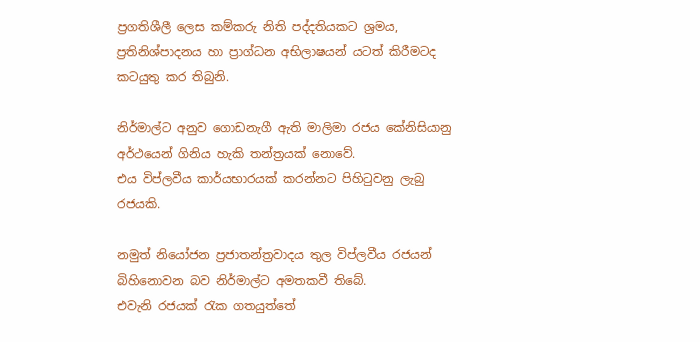ප්‍රගතිශීලී ලෙස කම්කරු නිති පද්දතියකට ශ්‍රමය, ප්‍රතිනිශ්පාදනය හා ප්‍රාග්ධන අභිලාෂයන් යටත් කිරීමටද
කටයුතු කර තිබුනි.

නිර්මාල්ට අනුව ගොඩනැගී ඇති මාලිමා රජය කේනිසියානු අර්ථයෙන් ගිනිය හැකි තන්ත්‍රයක් නොවේ.
එය විප්ලවීය කාර්යභාරයක් කරන්නට පිහිටුවනු ලැබු රජයකි.

නමුත් නියෝජන ප්‍රජාතන්ත්‍රවාදය තුල විප්ලවීය රජයන් බිහිනොවන බව නිර්මාල්ට අමතකවී තිබේ.
එවැනි රජයක් රැක ගතයුත්තේ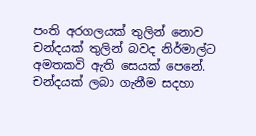පංති අරගලයක් තුලින් නොව චන්දයක් තුලින් බවද නිර්මාල්ට අමතකවි ඇති සෙයක් පෙනේ.
චන්දයක් ලබා ගැනීම සදහා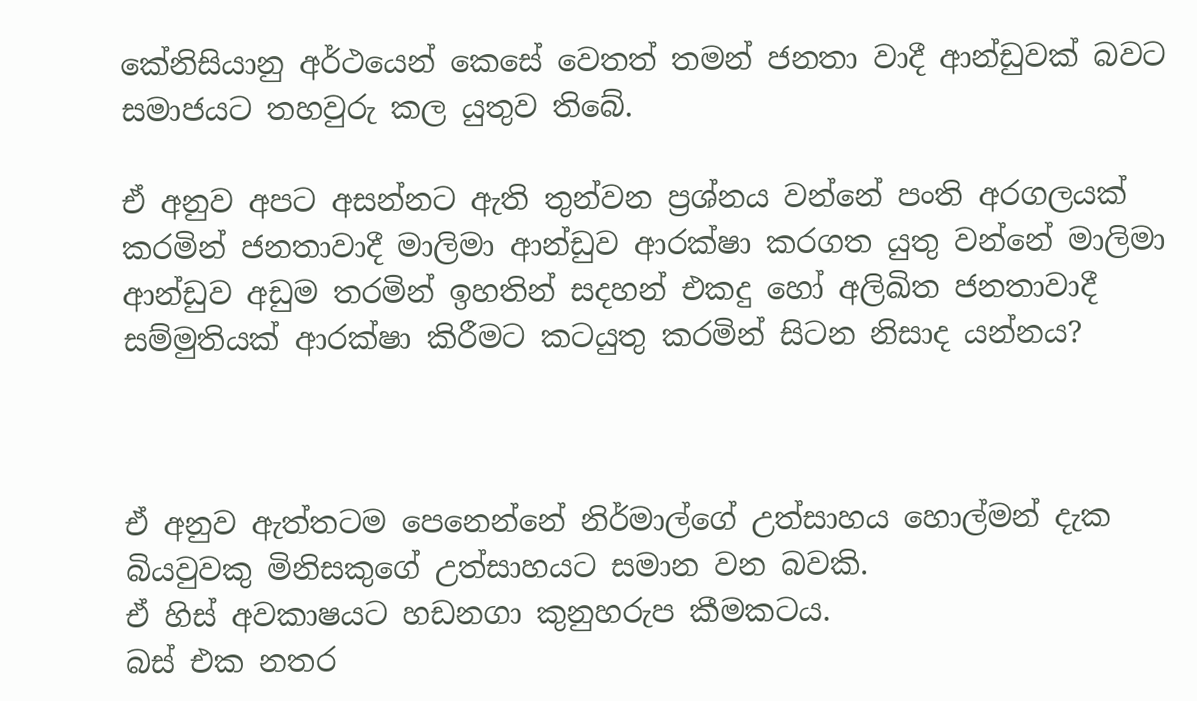කේනිසියානු අර්ථයෙන් කෙසේ වෙතත් තමන් ජනතා වාදී ආන්ඩුවක් බවට සමාජයට තහවුරු කල යුතුව තිබේ.

ඒ අනුව අපට අසන්නට ඇති තුන්වන ප්‍රශ්නය වන්නේ පංති අරගලයක් කරමින් ජනතාවාදී මාලිමා ආන්ඩුව ආරක්ෂා කරගත යුතු වන්නේ මාලිමා ආන්ඩුව අඩුම තරමින් ඉහතින් සදහන් එකදු හෝ අලිඛිත ජනතාවාදී සම්මුතියක් ආරක්ෂා කිරීමට කටයුතු කරමින් සිටන නිසාද යන්නය?



ඒ අනුව ඇත්තටම පෙනෙන්නේ නිර්මාල්ගේ උත්සාහය හොල්මන් දැක බියවුවකු මිනිසකුගේ උත්සාහයට සමාන වන බවකි.
ඒ හිස් අවකාෂයට හඩනගා කුනුහරුප කීමකටය.
බස් එක නතර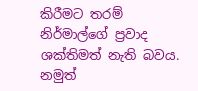කිරීමට තරම් නිර්මාල්ගේ ප්‍රවාද ශක්තිමත් නැති බවය.
නමුත්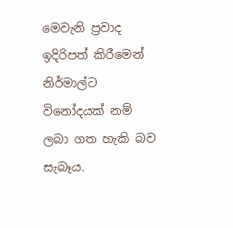මෙවැනි ප්‍රවාද ඉදිරිපත් කිරීමෙන් නිර්මාල්ට විනෝදයක් නම් ලබා ගත හැකි බව සැබෑය.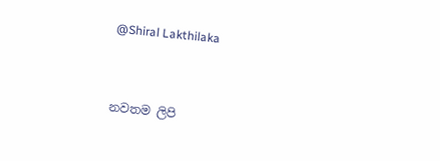@Shiral Lakthilaka



නවතම ලිපි